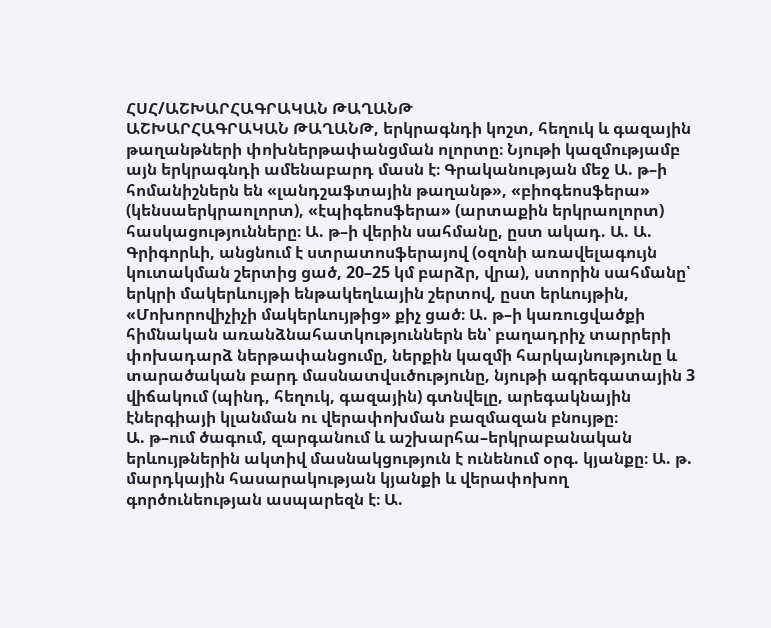ՀՍՀ/ԱՇԽԱՐՀԱԳՐԱԿԱՆ ԹԱՂԱՆԹ
ԱՇԽԱՐՀԱԳՐԱԿԱՆ ԹԱՂԱՆԹ, երկրագնդի կոշտ, հեղուկ և գազային թաղանթների փոխներթափանցման ոլորտը։ Նյութի կազմությամբ այն երկրագնդի ամենաբարդ մասն է։ Գրականության մեջ Ա. թ–ի հոմանիշներն են «լանդշաֆտային թաղանթ», «բիոգեոսֆերա» (կենսաերկրաոլորտ), «էպիգեոսֆերա» (արտաքին երկրաոլորտ) հասկացությունները։ Ա. թ–ի վերին սահմանը, ըստ ակադ. Ա. Ա. Գրիգորևի, անցնում է ստրատոսֆերայով (օզոնի առավելագույն կուտակման շերտից ցած, 20–25 կմ բարձր, վրա), ստորին սահմանը՝ երկրի մակերևույթի ենթակեղևային շերտով, ըստ երևույթին, «Մոխորովիչիչի մակերևույթից» քիչ ցած։ Ա. թ–ի կառուցվածքի հիմնական առանձնահատկություններն են՝ բաղադրիչ տարրերի փոխադարձ ներթափանցումը, ներքին կազմի հարկայնությունը և տարածական բարդ մասնատվսւծությունը, նյութի ագրեգատային 3 վիճակում (պինդ, հեղուկ, գազային) գտնվելը, արեգակնային էներգիայի կլանման ու վերափոխման բազմազան բնույթը։
Ա. թ–ում ծագում, զարգանում և աշխարհա–երկրաբանական երևույթներին ակտիվ մասնակցություն է ունենում օրգ. կյանքը։ Ա. թ. մարդկային հասարակության կյանքի և վերափոխող գործունեության ասպարեզն է։ Ա.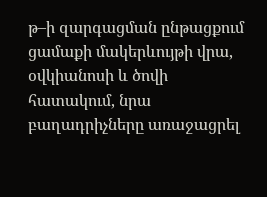թ–ի զարգացման ընթացքում ցամաքի մակերևույթի վրա, օվկիանոսի և ծովի հատակում, նրա բաղադրիչները առաջացրել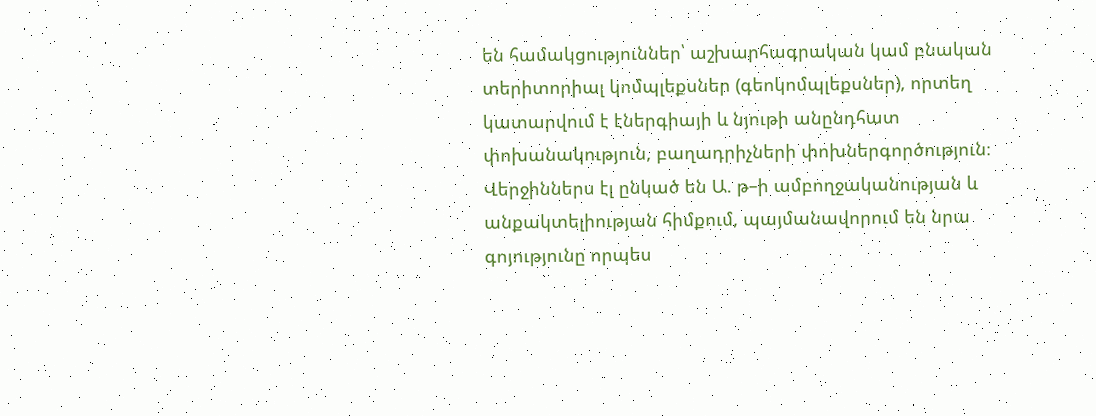են համակցություններ՝ աշխարհագրական կամ բնական տերիտորիալ կոմպլեքսներ (գեոկոմպլեքսներ), որտեղ կատարվում է էներգիայի և նյութի անընդհատ փոխանակություն, բաղադրիչների փոխներգործություն։ Վերջիններս էլ ընկած են Ա. թ–ի ամբողջականության և անքակտելիության հիմքում, պայմանավորում են նրա գոյությունը որպես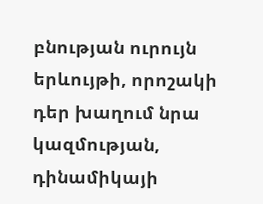բնության ուրույն երևույթի, որոշակի դեր խաղում նրա կազմության, դինամիկայի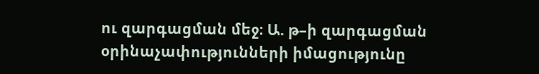ու զարգացման մեջ։ Ա. թ–ի զարգացման օրինաչափությունների իմացությունը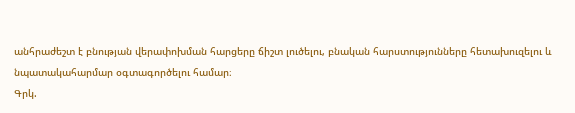անհրաժեշտ է բնության վերափոխման հարցերը ճիշտ լուծելու, բնական հարստությունները հետախուզելու և նպատակահարմար օգտագործելու համար։
Գրկ.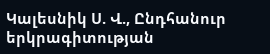Կալեսնիկ Ս. Վ., Ընդհանուր երկրագիտության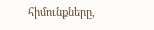հիմունքները,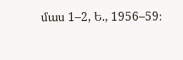մաս 1–2, Ե., 1956–59։